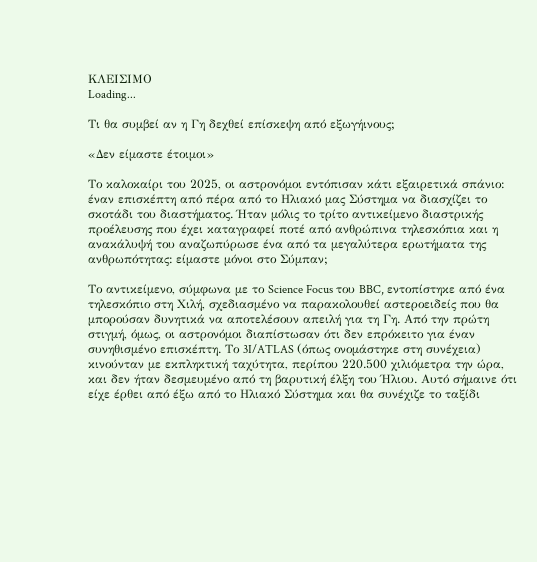ΚΛΕΙΣΙΜΟ
Loading...

Τι θα συμβεί αν η Γη δεχθεί επίσκεψη από εξωγήινους;

«Δεν είμαστε έτοιμοι»

Το καλοκαίρι του 2025, οι αστρονόμοι εντόπισαν κάτι εξαιρετικά σπάνιο: έναν επισκέπτη από πέρα από το Ηλιακό μας Σύστημα να διασχίζει το σκοτάδι του διαστήματος. Ήταν μόλις το τρίτο αντικείμενο διαστρικής προέλευσης που έχει καταγραφεί ποτέ από ανθρώπινα τηλεσκόπια και η ανακάλυψή του αναζωπύρωσε ένα από τα μεγαλύτερα ερωτήματα της ανθρωπότητας: είμαστε μόνοι στο Σύμπαν;

Το αντικείμενο, σύμφωνα με το Science Focus του BBC, εντοπίστηκε από ένα τηλεσκόπιο στη Χιλή, σχεδιασμένο να παρακολουθεί αστεροειδείς που θα μπορούσαν δυνητικά να αποτελέσουν απειλή για τη Γη. Από την πρώτη στιγμή, όμως, οι αστρονόμοι διαπίστωσαν ότι δεν επρόκειτο για έναν συνηθισμένο επισκέπτη. Το 3I/ATLAS (όπως ονομάστηκε στη συνέχεια) κινούνταν με εκπληκτική ταχύτητα, περίπου 220.500 χιλιόμετρα την ώρα, και δεν ήταν δεσμευμένο από τη βαρυτική έλξη του Ήλιου. Αυτό σήμαινε ότι είχε έρθει από έξω από το Ηλιακό Σύστημα και θα συνέχιζε το ταξίδι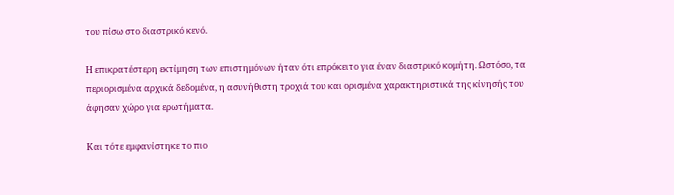του πίσω στο διαστρικό κενό.

Η επικρατέστερη εκτίμηση των επιστημόνων ήταν ότι επρόκειτο για έναν διαστρικό κομήτη. Ωστόσο, τα περιορισμένα αρχικά δεδομένα, η ασυνήθιστη τροχιά του και ορισμένα χαρακτηριστικά της κίνησής του άφησαν χώρο για ερωτήματα.

Και τότε εμφανίστηκε το πιο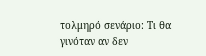τολμηρό σενάριο: Τι θα γινόταν αν δεν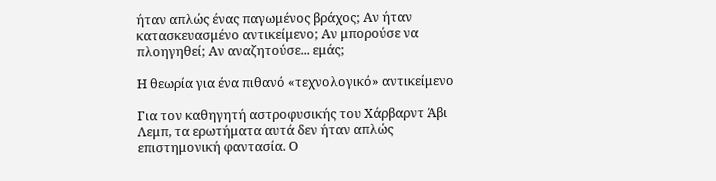ήταν απλώς ένας παγωμένος βράχος; Αν ήταν κατασκευασμένο αντικείμενο; Αν μπορούσε να πλοηγηθεί; Αν αναζητούσε... εμάς;

Η θεωρία για ένα πιθανό «τεχνολογικό» αντικείμενο

Για τον καθηγητή αστροφυσικής του Χάρβαρντ Άβι Λεμπ, τα ερωτήματα αυτά δεν ήταν απλώς επιστημονική φαντασία. Ο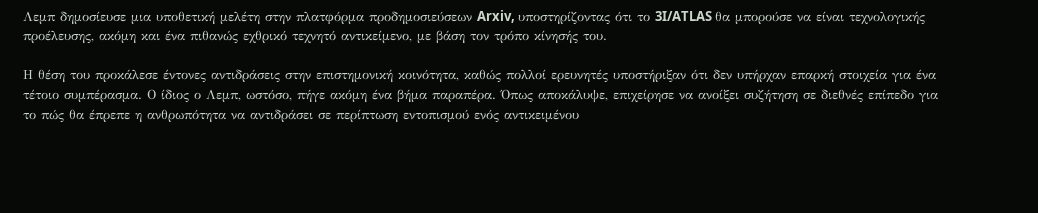Λεμπ δημοσίευσε μια υποθετική μελέτη στην πλατφόρμα προδημοσιεύσεων Arxiv, υποστηρίζοντας ότι το 3I/ATLAS θα μπορούσε να είναι τεχνολογικής προέλευσης, ακόμη και ένα πιθανώς εχθρικό τεχνητό αντικείμενο, με βάση τον τρόπο κίνησής του.

Η θέση του προκάλεσε έντονες αντιδράσεις στην επιστημονική κοινότητα, καθώς πολλοί ερευνητές υποστήριξαν ότι δεν υπήρχαν επαρκή στοιχεία για ένα τέτοιο συμπέρασμα. Ο ίδιος ο Λεμπ, ωστόσο, πήγε ακόμη ένα βήμα παραπέρα. Όπως αποκάλυψε, επιχείρησε να ανοίξει συζήτηση σε διεθνές επίπεδο για το πώς θα έπρεπε η ανθρωπότητα να αντιδράσει σε περίπτωση εντοπισμού ενός αντικειμένου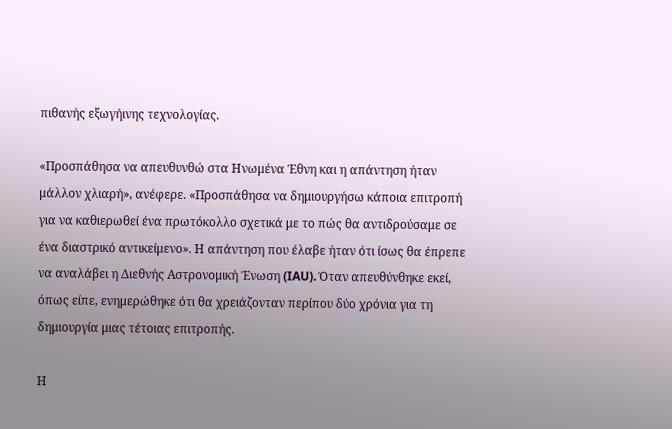πιθανής εξωγήινης τεχνολογίας.

«Προσπάθησα να απευθυνθώ στα Ηνωμένα Έθνη και η απάντηση ήταν μάλλον χλιαρή», ανέφερε. «Προσπάθησα να δημιουργήσω κάποια επιτροπή για να καθιερωθεί ένα πρωτόκολλο σχετικά με το πώς θα αντιδρούσαμε σε ένα διαστρικό αντικείμενο». Η απάντηση που έλαβε ήταν ότι ίσως θα έπρεπε να αναλάβει η Διεθνής Αστρονομική Ένωση (IAU). Όταν απευθύνθηκε εκεί, όπως είπε, ενημερώθηκε ότι θα χρειάζονταν περίπου δύο χρόνια για τη δημιουργία μιας τέτοιας επιτροπής.

Η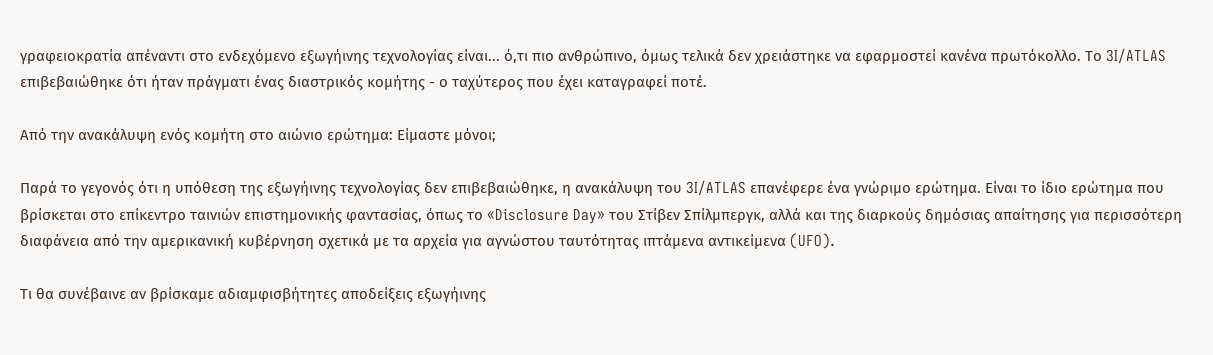γραφειοκρατία απέναντι στο ενδεχόμενο εξωγήινης τεχνολογίας είναι... ό,τι πιο ανθρώπινο, όμως τελικά δεν χρειάστηκε να εφαρμοστεί κανένα πρωτόκολλο. Το 3I/ATLAS επιβεβαιώθηκε ότι ήταν πράγματι ένας διαστρικός κομήτης - ο ταχύτερος που έχει καταγραφεί ποτέ.

Από την ανακάλυψη ενός κομήτη στο αιώνιο ερώτημα: Είμαστε μόνοι;

Παρά το γεγονός ότι η υπόθεση της εξωγήινης τεχνολογίας δεν επιβεβαιώθηκε, η ανακάλυψη του 3I/ATLAS επανέφερε ένα γνώριμο ερώτημα. Είναι το ίδιο ερώτημα που βρίσκεται στο επίκεντρο ταινιών επιστημονικής φαντασίας, όπως το «Disclosure Day» του Στίβεν Σπίλμπεργκ, αλλά και της διαρκούς δημόσιας απαίτησης για περισσότερη διαφάνεια από την αμερικανική κυβέρνηση σχετικά με τα αρχεία για αγνώστου ταυτότητας ιπτάμενα αντικείμενα (UFO).

Τι θα συνέβαινε αν βρίσκαμε αδιαμφισβήτητες αποδείξεις εξωγήινης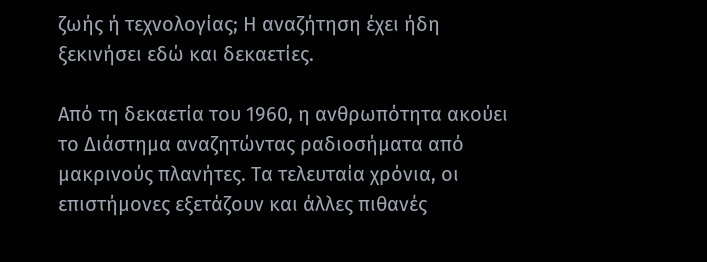ζωής ή τεχνολογίας; Η αναζήτηση έχει ήδη ξεκινήσει εδώ και δεκαετίες.

Από τη δεκαετία του 1960, η ανθρωπότητα ακούει το Διάστημα αναζητώντας ραδιοσήματα από μακρινούς πλανήτες. Τα τελευταία χρόνια, οι επιστήμονες εξετάζουν και άλλες πιθανές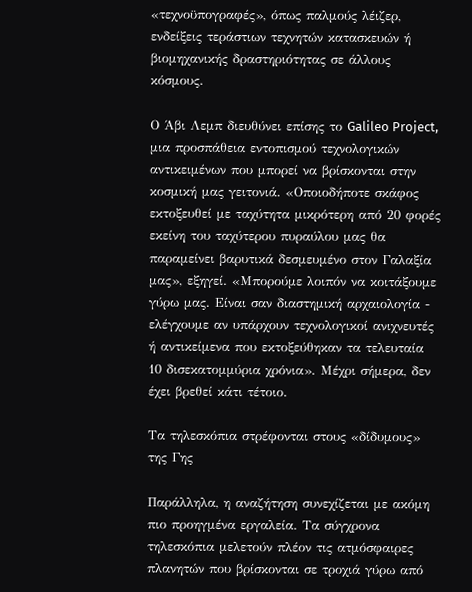«τεχνοϋπογραφές», όπως παλμούς λέιζερ, ενδείξεις τεράστιων τεχνητών κατασκευών ή βιομηχανικής δραστηριότητας σε άλλους κόσμους.

Ο Άβι Λεμπ διευθύνει επίσης το Galileo Project, μια προσπάθεια εντοπισμού τεχνολογικών αντικειμένων που μπορεί να βρίσκονται στην κοσμική μας γειτονιά. «Οποιοδήποτε σκάφος εκτοξευθεί με ταχύτητα μικρότερη από 20 φορές εκείνη του ταχύτερου πυραύλου μας θα παραμείνει βαρυτικά δεσμευμένο στον Γαλαξία μας», εξηγεί. «Μπορούμε λοιπόν να κοιτάξουμε γύρω μας. Είναι σαν διαστημική αρχαιολογία - ελέγχουμε αν υπάρχουν τεχνολογικοί ανιχνευτές ή αντικείμενα που εκτοξεύθηκαν τα τελευταία 10 δισεκατομμύρια χρόνια». Μέχρι σήμερα, δεν έχει βρεθεί κάτι τέτοιο.

Τα τηλεσκόπια στρέφονται στους «δίδυμους» της Γης

Παράλληλα, η αναζήτηση συνεχίζεται με ακόμη πιο προηγμένα εργαλεία. Τα σύγχρονα τηλεσκόπια μελετούν πλέον τις ατμόσφαιρες πλανητών που βρίσκονται σε τροχιά γύρω από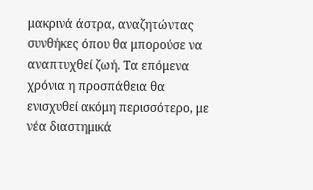μακρινά άστρα, αναζητώντας συνθήκες όπου θα μπορούσε να αναπτυχθεί ζωή. Τα επόμενα χρόνια η προσπάθεια θα ενισχυθεί ακόμη περισσότερο, με νέα διαστημικά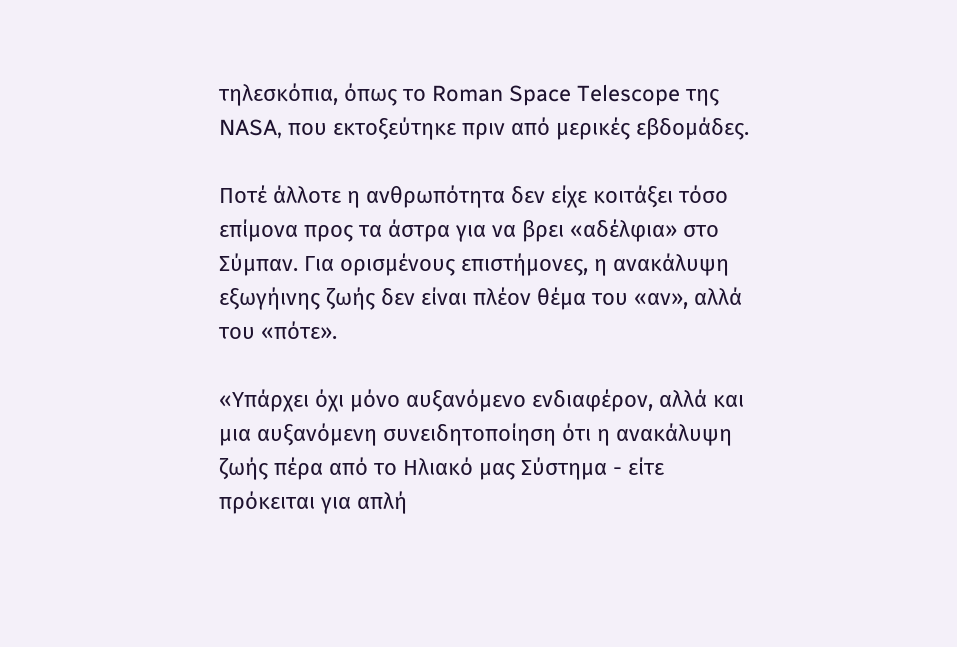τηλεσκόπια, όπως το Roman Space Telescope της NASA, που εκτοξεύτηκε πριν από μερικές εβδομάδες.

Ποτέ άλλοτε η ανθρωπότητα δεν είχε κοιτάξει τόσο επίμονα προς τα άστρα για να βρει «αδέλφια» στο Σύμπαν. Για ορισμένους επιστήμονες, η ανακάλυψη εξωγήινης ζωής δεν είναι πλέον θέμα του «αν», αλλά του «πότε».

«Υπάρχει όχι μόνο αυξανόμενο ενδιαφέρον, αλλά και μια αυξανόμενη συνειδητοποίηση ότι η ανακάλυψη ζωής πέρα από το Ηλιακό μας Σύστημα - είτε πρόκειται για απλή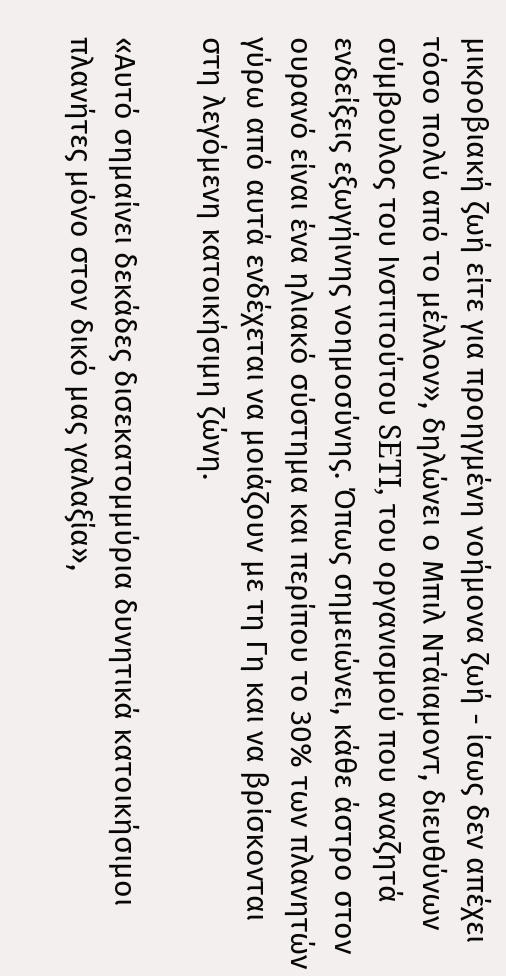μικροβιακή ζωή είτε για προηγμένη νοήμονα ζωή - ίσως δεν απέχει τόσο πολύ από το μέλλον», δηλώνει ο Μπιλ Ντάιαμοντ, διευθύνων σύμβουλος του Ινστιτούτου SETI, του οργανισμού που αναζητά ενδείξεις εξωγήινης νοημοσύνης. Όπως σημειώνει, κάθε άστρο στον ουρανό είναι ένα ηλιακό σύστημα και περίπου το 30% των πλανητών γύρω από αυτά ενδέχεται να μοιάζουν με τη Γη και να βρίσκονται στη λεγόμενη κατοικήσιμη ζώνη.

«Αυτό σημαίνει δεκάδες δισεκατομμύρια δυνητικά κατοικήσιμοι πλανήτες μόνο στον δικό μας γαλαξία»,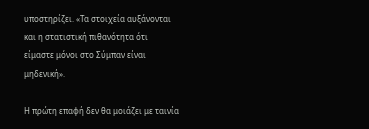υποστηρίζει. «Τα στοιχεία αυξάνονται και η στατιστική πιθανότητα ότι είμαστε μόνοι στο Σύμπαν είναι μηδενική».

Η πρώτη επαφή δεν θα μοιάζει με ταινία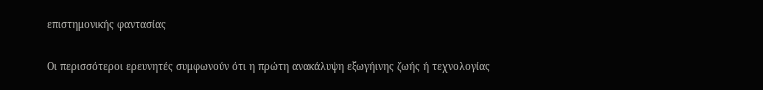επιστημονικής φαντασίας

Οι περισσότεροι ερευνητές συμφωνούν ότι η πρώτη ανακάλυψη εξωγήινης ζωής ή τεχνολογίας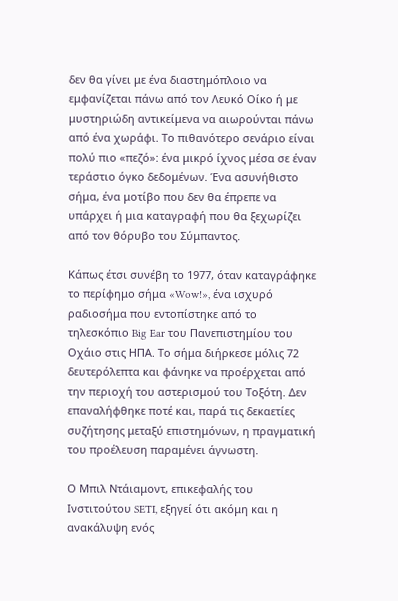δεν θα γίνει με ένα διαστημόπλοιο να εμφανίζεται πάνω από τον Λευκό Οίκο ή με μυστηριώδη αντικείμενα να αιωρούνται πάνω από ένα χωράφι. Το πιθανότερο σενάριο είναι πολύ πιο «πεζό»: ένα μικρό ίχνος μέσα σε έναν τεράστιο όγκο δεδομένων. Ένα ασυνήθιστο σήμα, ένα μοτίβο που δεν θα έπρεπε να υπάρχει ή μια καταγραφή που θα ξεχωρίζει από τον θόρυβο του Σύμπαντος.

Κάπως έτσι συνέβη το 1977, όταν καταγράφηκε το περίφημο σήμα «Wow!», ένα ισχυρό ραδιοσήμα που εντοπίστηκε από το τηλεσκόπιο Big Ear του Πανεπιστημίου του Οχάιο στις ΗΠΑ. Το σήμα διήρκεσε μόλις 72 δευτερόλεπτα και φάνηκε να προέρχεται από την περιοχή του αστερισμού του Τοξότη. Δεν επαναλήφθηκε ποτέ και, παρά τις δεκαετίες συζήτησης μεταξύ επιστημόνων, η πραγματική του προέλευση παραμένει άγνωστη.

Ο Μπιλ Ντάιαμοντ, επικεφαλής του Ινστιτούτου SETI, εξηγεί ότι ακόμη και η ανακάλυψη ενός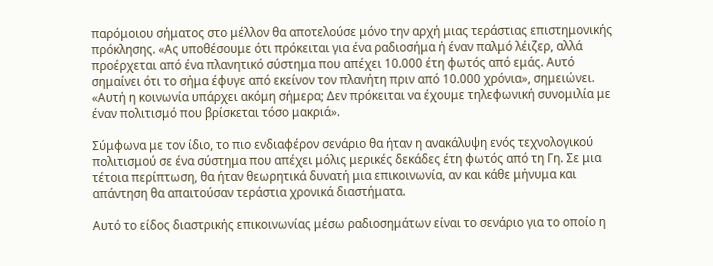παρόμοιου σήματος στο μέλλον θα αποτελούσε μόνο την αρχή μιας τεράστιας επιστημονικής πρόκλησης. «Ας υποθέσουμε ότι πρόκειται για ένα ραδιοσήμα ή έναν παλμό λέιζερ, αλλά προέρχεται από ένα πλανητικό σύστημα που απέχει 10.000 έτη φωτός από εμάς. Αυτό σημαίνει ότι το σήμα έφυγε από εκείνον τον πλανήτη πριν από 10.000 χρόνια», σημειώνει. «Αυτή η κοινωνία υπάρχει ακόμη σήμερα; Δεν πρόκειται να έχουμε τηλεφωνική συνομιλία με έναν πολιτισμό που βρίσκεται τόσο μακριά».

Σύμφωνα με τον ίδιο, το πιο ενδιαφέρον σενάριο θα ήταν η ανακάλυψη ενός τεχνολογικού πολιτισμού σε ένα σύστημα που απέχει μόλις μερικές δεκάδες έτη φωτός από τη Γη. Σε μια τέτοια περίπτωση, θα ήταν θεωρητικά δυνατή μια επικοινωνία, αν και κάθε μήνυμα και απάντηση θα απαιτούσαν τεράστια χρονικά διαστήματα.

Αυτό το είδος διαστρικής επικοινωνίας μέσω ραδιοσημάτων είναι το σενάριο για το οποίο η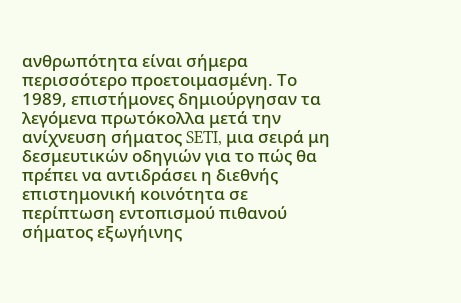ανθρωπότητα είναι σήμερα περισσότερο προετοιμασμένη. Το 1989, επιστήμονες δημιούργησαν τα λεγόμενα πρωτόκολλα μετά την ανίχνευση σήματος SETI, μια σειρά μη δεσμευτικών οδηγιών για το πώς θα πρέπει να αντιδράσει η διεθνής επιστημονική κοινότητα σε περίπτωση εντοπισμού πιθανού σήματος εξωγήινης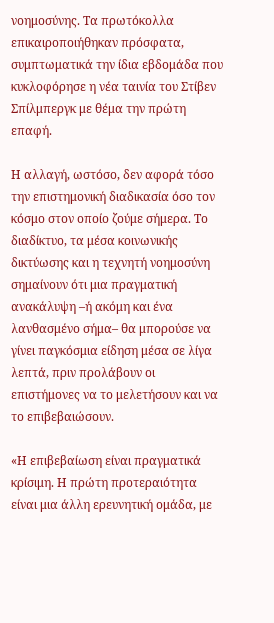νοημοσύνης. Τα πρωτόκολλα επικαιροποιήθηκαν πρόσφατα, συμπτωματικά την ίδια εβδομάδα που κυκλοφόρησε η νέα ταινία του Στίβεν Σπίλμπεργκ με θέμα την πρώτη επαφή.

Η αλλαγή, ωστόσο, δεν αφορά τόσο την επιστημονική διαδικασία όσο τον κόσμο στον οποίο ζούμε σήμερα. Το διαδίκτυο, τα μέσα κοινωνικής δικτύωσης και η τεχνητή νοημοσύνη σημαίνουν ότι μια πραγματική ανακάλυψη –ή ακόμη και ένα λανθασμένο σήμα– θα μπορούσε να γίνει παγκόσμια είδηση μέσα σε λίγα λεπτά, πριν προλάβουν οι επιστήμονες να το μελετήσουν και να το επιβεβαιώσουν.

«Η επιβεβαίωση είναι πραγματικά κρίσιμη. Η πρώτη προτεραιότητα είναι μια άλλη ερευνητική ομάδα, με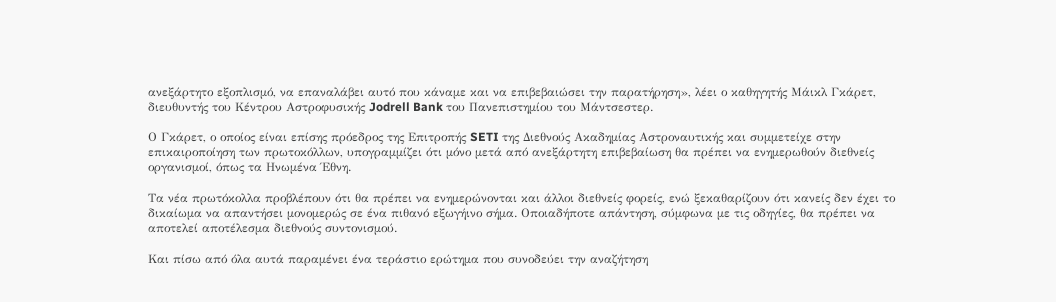ανεξάρτητο εξοπλισμό, να επαναλάβει αυτό που κάναμε και να επιβεβαιώσει την παρατήρηση», λέει ο καθηγητής Μάικλ Γκάρετ, διευθυντής του Κέντρου Αστροφυσικής Jodrell Bank του Πανεπιστημίου του Μάντσεστερ.

Ο Γκάρετ, ο οποίος είναι επίσης πρόεδρος της Επιτροπής SETI της Διεθνούς Ακαδημίας Αστροναυτικής και συμμετείχε στην επικαιροποίηση των πρωτοκόλλων, υπογραμμίζει ότι μόνο μετά από ανεξάρτητη επιβεβαίωση θα πρέπει να ενημερωθούν διεθνείς οργανισμοί, όπως τα Ηνωμένα Έθνη.

Τα νέα πρωτόκολλα προβλέπουν ότι θα πρέπει να ενημερώνονται και άλλοι διεθνείς φορείς, ενώ ξεκαθαρίζουν ότι κανείς δεν έχει το δικαίωμα να απαντήσει μονομερώς σε ένα πιθανό εξωγήινο σήμα. Οποιαδήποτε απάντηση, σύμφωνα με τις οδηγίες, θα πρέπει να αποτελεί αποτέλεσμα διεθνούς συντονισμού.

Και πίσω από όλα αυτά παραμένει ένα τεράστιο ερώτημα που συνοδεύει την αναζήτηση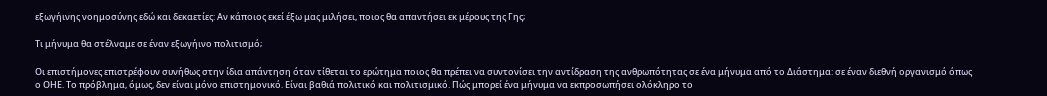εξωγήινης νοημοσύνης εδώ και δεκαετίες: Αν κάποιος εκεί έξω μας μιλήσει, ποιος θα απαντήσει εκ μέρους της Γης;

Τι μήνυμα θα στέλναμε σε έναν εξωγήινο πολιτισμό;

Οι επιστήμονες επιστρέφουν συνήθως στην ίδια απάντηση όταν τίθεται το ερώτημα ποιος θα πρέπει να συντονίσει την αντίδραση της ανθρωπότητας σε ένα μήνυμα από το Διάστημα: σε έναν διεθνή οργανισμό όπως ο ΟΗΕ. Το πρόβλημα, όμως, δεν είναι μόνο επιστημονικό. Είναι βαθιά πολιτικό και πολιτισμικό. Πώς μπορεί ένα μήνυμα να εκπροσωπήσει ολόκληρο το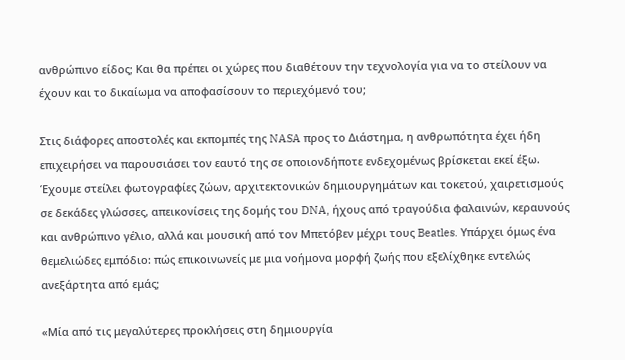ανθρώπινο είδος; Και θα πρέπει οι χώρες που διαθέτουν την τεχνολογία για να το στείλουν να έχουν και το δικαίωμα να αποφασίσουν το περιεχόμενό του;

Στις διάφορες αποστολές και εκπομπές της NASA προς το Διάστημα, η ανθρωπότητα έχει ήδη επιχειρήσει να παρουσιάσει τον εαυτό της σε οποιονδήποτε ενδεχομένως βρίσκεται εκεί έξω. Έχουμε στείλει φωτογραφίες ζώων, αρχιτεκτονικών δημιουργημάτων και τοκετού, χαιρετισμούς σε δεκάδες γλώσσες, απεικονίσεις της δομής του DNA, ήχους από τραγούδια φαλαινών, κεραυνούς και ανθρώπινο γέλιο, αλλά και μουσική από τον Μπετόβεν μέχρι τους Beatles. Υπάρχει όμως ένα θεμελιώδες εμπόδιο: πώς επικοινωνείς με μια νοήμονα μορφή ζωής που εξελίχθηκε εντελώς ανεξάρτητα από εμάς;

«Μία από τις μεγαλύτερες προκλήσεις στη δημιουργία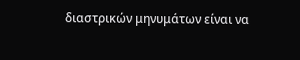διαστρικών μηνυμάτων είναι να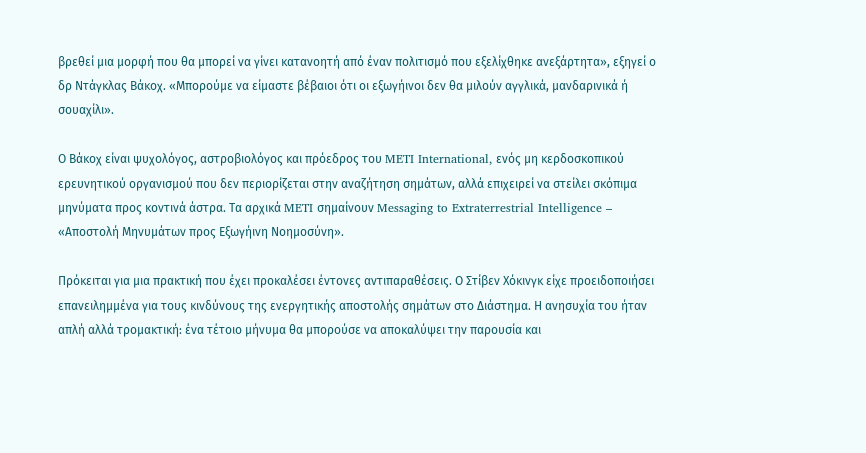βρεθεί μια μορφή που θα μπορεί να γίνει κατανοητή από έναν πολιτισμό που εξελίχθηκε ανεξάρτητα», εξηγεί ο δρ Ντάγκλας Βάκοχ. «Μπορούμε να είμαστε βέβαιοι ότι οι εξωγήινοι δεν θα μιλούν αγγλικά, μανδαρινικά ή σουαχίλι».

Ο Βάκοχ είναι ψυχολόγος, αστροβιολόγος και πρόεδρος του METI International, ενός μη κερδοσκοπικού ερευνητικού οργανισμού που δεν περιορίζεται στην αναζήτηση σημάτων, αλλά επιχειρεί να στείλει σκόπιμα μηνύματα προς κοντινά άστρα. Τα αρχικά METI σημαίνουν Messaging to Extraterrestrial Intelligence – «Αποστολή Μηνυμάτων προς Εξωγήινη Νοημοσύνη».

Πρόκειται για μια πρακτική που έχει προκαλέσει έντονες αντιπαραθέσεις. Ο Στίβεν Χόκινγκ είχε προειδοποιήσει επανειλημμένα για τους κινδύνους της ενεργητικής αποστολής σημάτων στο Διάστημα. Η ανησυχία του ήταν απλή αλλά τρομακτική: ένα τέτοιο μήνυμα θα μπορούσε να αποκαλύψει την παρουσία και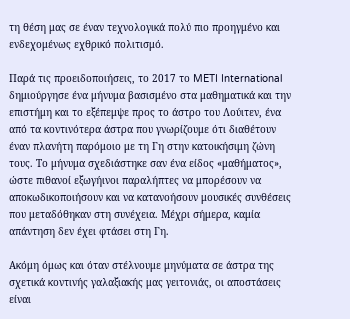τη θέση μας σε έναν τεχνολογικά πολύ πιο προηγμένο και ενδεχομένως εχθρικό πολιτισμό.

Παρά τις προειδοποιήσεις, το 2017 το METI International δημιούργησε ένα μήνυμα βασισμένο στα μαθηματικά και την επιστήμη και το εξέπεμψε προς το άστρο του Λούιτεν, ένα από τα κοντινότερα άστρα που γνωρίζουμε ότι διαθέτουν έναν πλανήτη παρόμοιο με τη Γη στην κατοικήσιμη ζώνη τους. Το μήνυμα σχεδιάστηκε σαν ένα είδος «μαθήματος», ώστε πιθανοί εξωγήινοι παραλήπτες να μπορέσουν να αποκωδικοποιήσουν και να κατανοήσουν μουσικές συνθέσεις που μεταδόθηκαν στη συνέχεια. Μέχρι σήμερα, καμία απάντηση δεν έχει φτάσει στη Γη.

Ακόμη όμως και όταν στέλνουμε μηνύματα σε άστρα της σχετικά κοντινής γαλαξιακής μας γειτονιάς, οι αποστάσεις είναι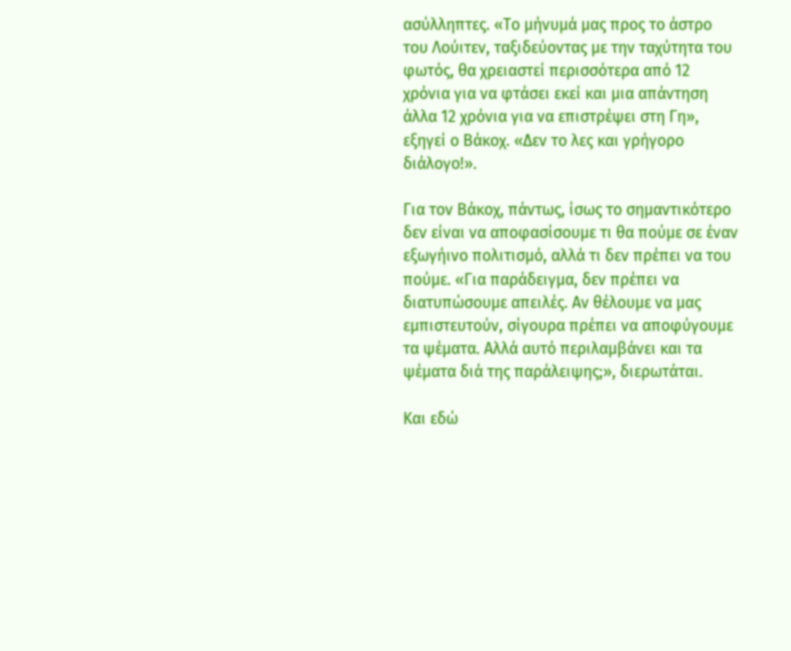ασύλληπτες. «Το μήνυμά μας προς το άστρο του Λούιτεν, ταξιδεύοντας με την ταχύτητα του φωτός, θα χρειαστεί περισσότερα από 12 χρόνια για να φτάσει εκεί και μια απάντηση άλλα 12 χρόνια για να επιστρέψει στη Γη», εξηγεί ο Βάκοχ. «Δεν το λες και γρήγορο διάλογο!».

Για τον Βάκοχ, πάντως, ίσως το σημαντικότερο δεν είναι να αποφασίσουμε τι θα πούμε σε έναν εξωγήινο πολιτισμό, αλλά τι δεν πρέπει να του πούμε. «Για παράδειγμα, δεν πρέπει να διατυπώσουμε απειλές. Αν θέλουμε να μας εμπιστευτούν, σίγουρα πρέπει να αποφύγουμε τα ψέματα. Αλλά αυτό περιλαμβάνει και τα ψέματα διά της παράλειψης;», διερωτάται.

Και εδώ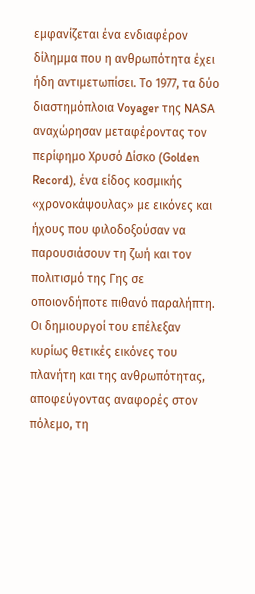εμφανίζεται ένα ενδιαφέρον δίλημμα που η ανθρωπότητα έχει ήδη αντιμετωπίσει. Το 1977, τα δύο διαστημόπλοια Voyager της NASA αναχώρησαν μεταφέροντας τον περίφημο Χρυσό Δίσκο (Golden Record), ένα είδος κοσμικής «χρονοκάψουλας» με εικόνες και ήχους που φιλοδοξούσαν να παρουσιάσουν τη ζωή και τον πολιτισμό της Γης σε οποιονδήποτε πιθανό παραλήπτη. Οι δημιουργοί του επέλεξαν κυρίως θετικές εικόνες του πλανήτη και της ανθρωπότητας, αποφεύγοντας αναφορές στον πόλεμο, τη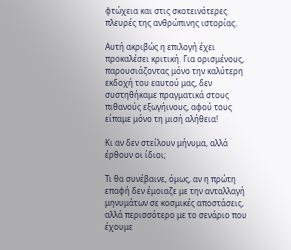φτώχεια και στις σκοτεινότερες πλευρές της ανθρώπινης ιστορίας.

Αυτή ακριβώς η επιλογή έχει προκαλέσει κριτική. Για ορισμένους, παρουσιάζοντας μόνο την καλύτερη εκδοχή του εαυτού μας, δεν συστηθήκαμε πραγματικά στους πιθανούς εξωγήινους, αφού τους είπαμε μόνο τη μισή αλήθεια!

Κι αν δεν στείλουν μήνυμα, αλλά έρθουν οι ίδιοι;

Τι θα συνέβαινε, όμως, αν η πρώτη επαφή δεν έμοιαζε με την ανταλλαγή μηνυμάτων σε κοσμικές αποστάσεις, αλλά περισσότερο με το σενάριο που έχουμε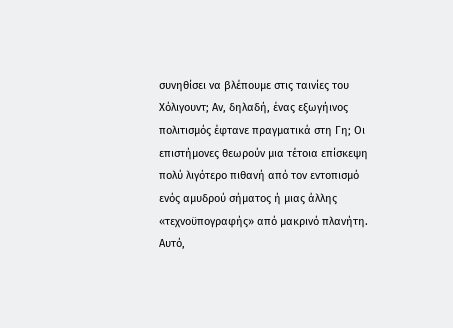συνηθίσει να βλέπουμε στις ταινίες του Χόλιγουντ; Αν, δηλαδή, ένας εξωγήινος πολιτισμός έφτανε πραγματικά στη Γη; Οι επιστήμονες θεωρούν μια τέτοια επίσκεψη πολύ λιγότερο πιθανή από τον εντοπισμό ενός αμυδρού σήματος ή μιας άλλης «τεχνοϋπογραφής» από μακρινό πλανήτη. Αυτό,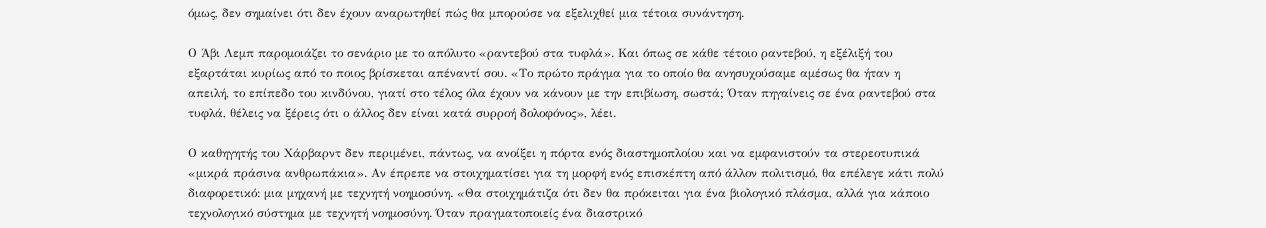όμως, δεν σημαίνει ότι δεν έχουν αναρωτηθεί πώς θα μπορούσε να εξελιχθεί μια τέτοια συνάντηση.

Ο Άβι Λεμπ παρομοιάζει το σενάριο με το απόλυτο «ραντεβού στα τυφλά». Και όπως σε κάθε τέτοιο ραντεβού, η εξέλιξή του εξαρτάται κυρίως από το ποιος βρίσκεται απέναντί σου. «Το πρώτο πράγμα για το οποίο θα ανησυχούσαμε αμέσως θα ήταν η απειλή, το επίπεδο του κινδύνου, γιατί στο τέλος όλα έχουν να κάνουν με την επιβίωση, σωστά; Όταν πηγαίνεις σε ένα ραντεβού στα τυφλά, θέλεις να ξέρεις ότι ο άλλος δεν είναι κατά συρροή δολοφόνος», λέει.

Ο καθηγητής του Χάρβαρντ δεν περιμένει, πάντως, να ανοίξει η πόρτα ενός διαστημοπλοίου και να εμφανιστούν τα στερεοτυπικά «μικρά πράσινα ανθρωπάκια». Αν έπρεπε να στοιχηματίσει για τη μορφή ενός επισκέπτη από άλλον πολιτισμό, θα επέλεγε κάτι πολύ διαφορετικό: μια μηχανή με τεχνητή νοημοσύνη. «Θα στοιχημάτιζα ότι δεν θα πρόκειται για ένα βιολογικό πλάσμα, αλλά για κάποιο τεχνολογικό σύστημα με τεχνητή νοημοσύνη. Όταν πραγματοποιείς ένα διαστρικό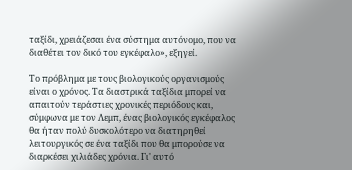ταξίδι, χρειάζεσαι ένα σύστημα αυτόνομο, που να διαθέτει τον δικό του εγκέφαλο», εξηγεί.

Το πρόβλημα με τους βιολογικούς οργανισμούς είναι ο χρόνος. Τα διαστρικά ταξίδια μπορεί να απαιτούν τεράστιες χρονικές περιόδους και, σύμφωνα με τον Λεμπ, ένας βιολογικός εγκέφαλος θα ήταν πολύ δυσκολότερο να διατηρηθεί λειτουργικός σε ένα ταξίδι που θα μπορούσε να διαρκέσει χιλιάδες χρόνια. Γι' αυτό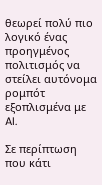θεωρεί πολύ πιο λογικό ένας προηγμένος πολιτισμός να στείλει αυτόνομα ρομπότ εξοπλισμένα με AI.

Σε περίπτωση που κάτι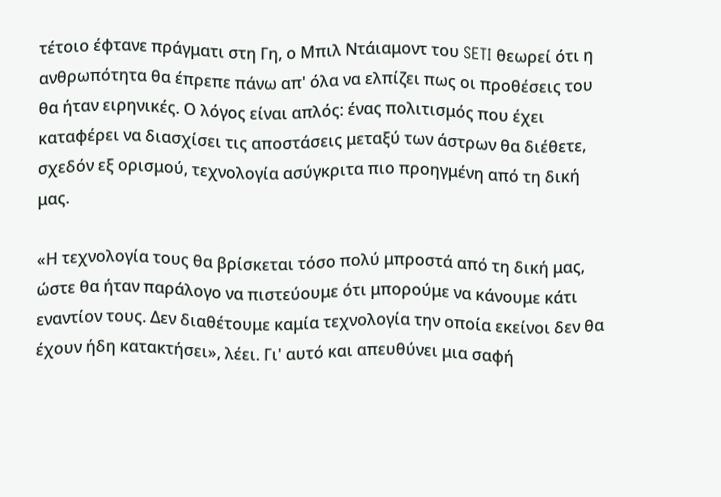τέτοιο έφτανε πράγματι στη Γη, ο Μπιλ Ντάιαμοντ του SETI θεωρεί ότι η ανθρωπότητα θα έπρεπε πάνω απ' όλα να ελπίζει πως οι προθέσεις του θα ήταν ειρηνικές. Ο λόγος είναι απλός: ένας πολιτισμός που έχει καταφέρει να διασχίσει τις αποστάσεις μεταξύ των άστρων θα διέθετε, σχεδόν εξ ορισμού, τεχνολογία ασύγκριτα πιο προηγμένη από τη δική μας.

«Η τεχνολογία τους θα βρίσκεται τόσο πολύ μπροστά από τη δική μας, ώστε θα ήταν παράλογο να πιστεύουμε ότι μπορούμε να κάνουμε κάτι εναντίον τους. Δεν διαθέτουμε καμία τεχνολογία την οποία εκείνοι δεν θα έχουν ήδη κατακτήσει», λέει. Γι' αυτό και απευθύνει μια σαφή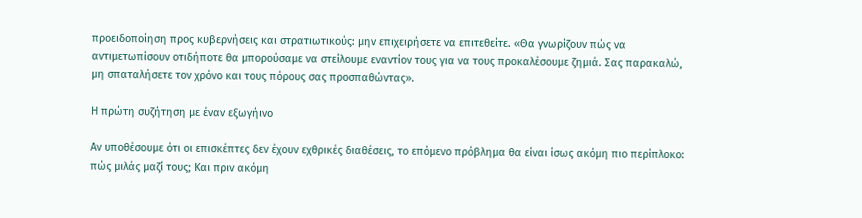προειδοποίηση προς κυβερνήσεις και στρατιωτικούς: μην επιχειρήσετε να επιτεθείτε. «Θα γνωρίζουν πώς να αντιμετωπίσουν οτιδήποτε θα μπορούσαμε να στείλουμε εναντίον τους για να τους προκαλέσουμε ζημιά. Σας παρακαλώ, μη σπαταλήσετε τον χρόνο και τους πόρους σας προσπαθώντας».

Η πρώτη συζήτηση με έναν εξωγήινο

Αν υποθέσουμε ότι οι επισκέπτες δεν έχουν εχθρικές διαθέσεις, το επόμενο πρόβλημα θα είναι ίσως ακόμη πιο περίπλοκο: πώς μιλάς μαζί τους; Και πριν ακόμη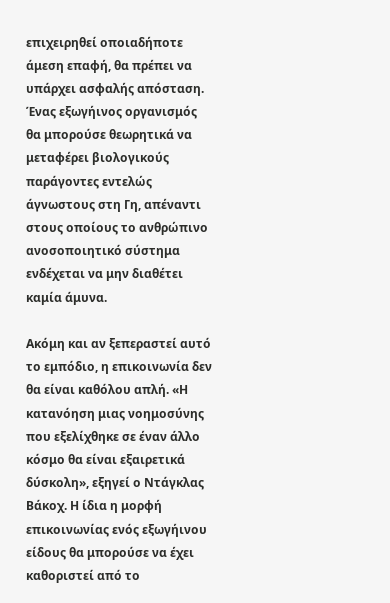επιχειρηθεί οποιαδήποτε άμεση επαφή, θα πρέπει να υπάρχει ασφαλής απόσταση. Ένας εξωγήινος οργανισμός θα μπορούσε θεωρητικά να μεταφέρει βιολογικούς παράγοντες εντελώς άγνωστους στη Γη, απέναντι στους οποίους το ανθρώπινο ανοσοποιητικό σύστημα ενδέχεται να μην διαθέτει καμία άμυνα.

Ακόμη και αν ξεπεραστεί αυτό το εμπόδιο, η επικοινωνία δεν θα είναι καθόλου απλή. «Η κατανόηση μιας νοημοσύνης που εξελίχθηκε σε έναν άλλο κόσμο θα είναι εξαιρετικά δύσκολη», εξηγεί ο Ντάγκλας Βάκοχ. Η ίδια η μορφή επικοινωνίας ενός εξωγήινου είδους θα μπορούσε να έχει καθοριστεί από το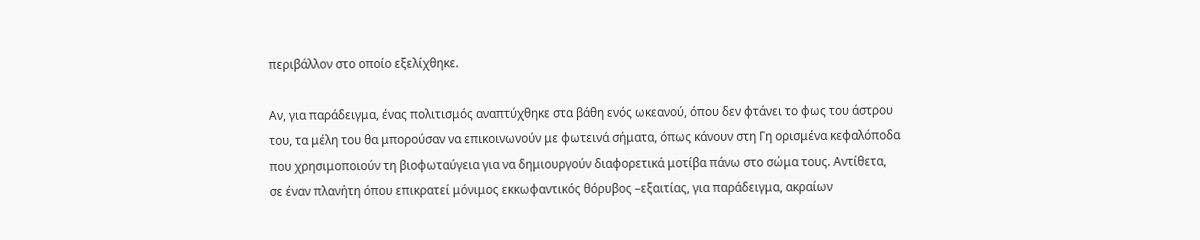περιβάλλον στο οποίο εξελίχθηκε.

Αν, για παράδειγμα, ένας πολιτισμός αναπτύχθηκε στα βάθη ενός ωκεανού, όπου δεν φτάνει το φως του άστρου του, τα μέλη του θα μπορούσαν να επικοινωνούν με φωτεινά σήματα, όπως κάνουν στη Γη ορισμένα κεφαλόποδα που χρησιμοποιούν τη βιοφωταύγεια για να δημιουργούν διαφορετικά μοτίβα πάνω στο σώμα τους. Αντίθετα, σε έναν πλανήτη όπου επικρατεί μόνιμος εκκωφαντικός θόρυβος –εξαιτίας, για παράδειγμα, ακραίων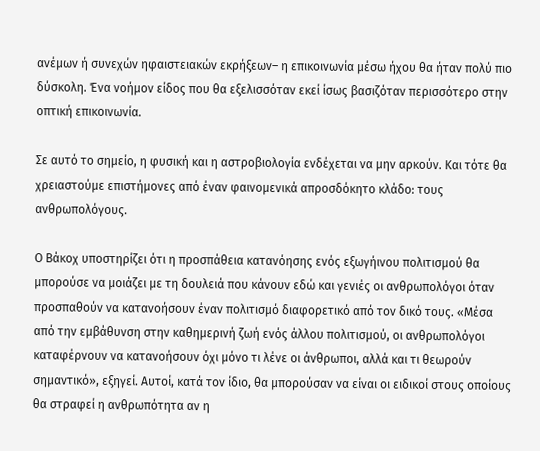ανέμων ή συνεχών ηφαιστειακών εκρήξεων– η επικοινωνία μέσω ήχου θα ήταν πολύ πιο δύσκολη. Ένα νοήμον είδος που θα εξελισσόταν εκεί ίσως βασιζόταν περισσότερο στην οπτική επικοινωνία.

Σε αυτό το σημείο, η φυσική και η αστροβιολογία ενδέχεται να μην αρκούν. Και τότε θα χρειαστούμε επιστήμονες από έναν φαινομενικά απροσδόκητο κλάδο: τους ανθρωπολόγους.

Ο Βάκοχ υποστηρίζει ότι η προσπάθεια κατανόησης ενός εξωγήινου πολιτισμού θα μπορούσε να μοιάζει με τη δουλειά που κάνουν εδώ και γενιές οι ανθρωπολόγοι όταν προσπαθούν να κατανοήσουν έναν πολιτισμό διαφορετικό από τον δικό τους. «Μέσα από την εμβάθυνση στην καθημερινή ζωή ενός άλλου πολιτισμού, οι ανθρωπολόγοι καταφέρνουν να κατανοήσουν όχι μόνο τι λένε οι άνθρωποι, αλλά και τι θεωρούν σημαντικό», εξηγεί. Αυτοί, κατά τον ίδιο, θα μπορούσαν να είναι οι ειδικοί στους οποίους θα στραφεί η ανθρωπότητα αν η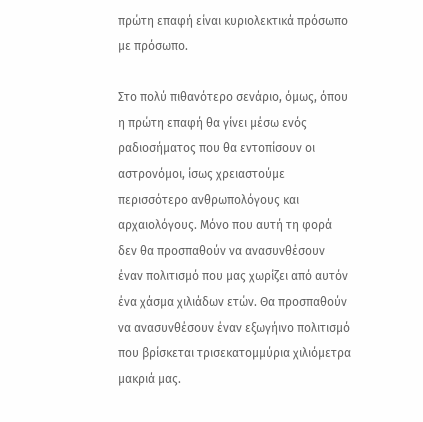πρώτη επαφή είναι κυριολεκτικά πρόσωπο με πρόσωπο.

Στο πολύ πιθανότερο σενάριο, όμως, όπου η πρώτη επαφή θα γίνει μέσω ενός ραδιοσήματος που θα εντοπίσουν οι αστρονόμοι, ίσως χρειαστούμε περισσότερο ανθρωπολόγους και αρχαιολόγους. Μόνο που αυτή τη φορά δεν θα προσπαθούν να ανασυνθέσουν έναν πολιτισμό που μας χωρίζει από αυτόν ένα χάσμα χιλιάδων ετών. Θα προσπαθούν να ανασυνθέσουν έναν εξωγήινο πολιτισμό που βρίσκεται τρισεκατομμύρια χιλιόμετρα μακριά μας.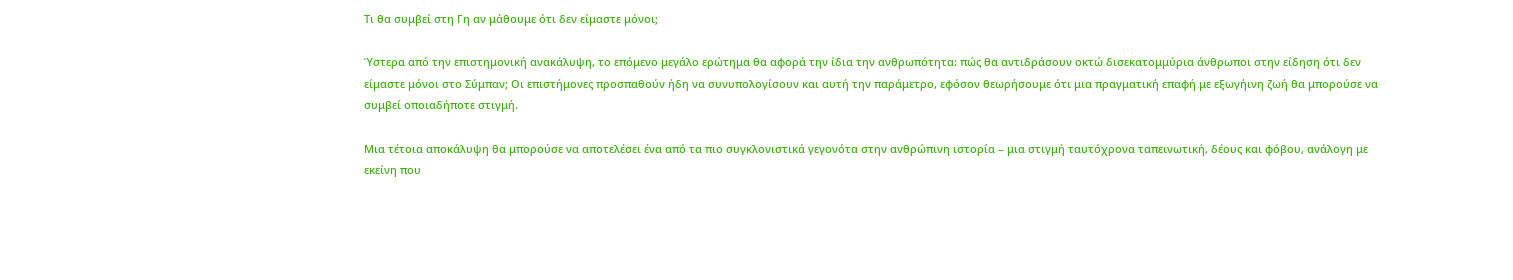Τι θα συμβεί στη Γη αν μάθουμε ότι δεν είμαστε μόνοι;

Ύστερα από την επιστημονική ανακάλυψη, το επόμενο μεγάλο ερώτημα θα αφορά την ίδια την ανθρωπότητα: πώς θα αντιδράσουν οκτώ δισεκατομμύρια άνθρωποι στην είδηση ότι δεν είμαστε μόνοι στο Σύμπαν; Οι επιστήμονες προσπαθούν ήδη να συνυπολογίσουν και αυτή την παράμετρο, εφόσον θεωρήσουμε ότι μια πραγματική επαφή με εξωγήινη ζωή θα μπορούσε να συμβεί οποιαδήποτε στιγμή.

Μια τέτοια αποκάλυψη θα μπορούσε να αποτελέσει ένα από τα πιο συγκλονιστικά γεγονότα στην ανθρώπινη ιστορία – μια στιγμή ταυτόχρονα ταπεινωτική, δέους και φόβου, ανάλογη με εκείνη που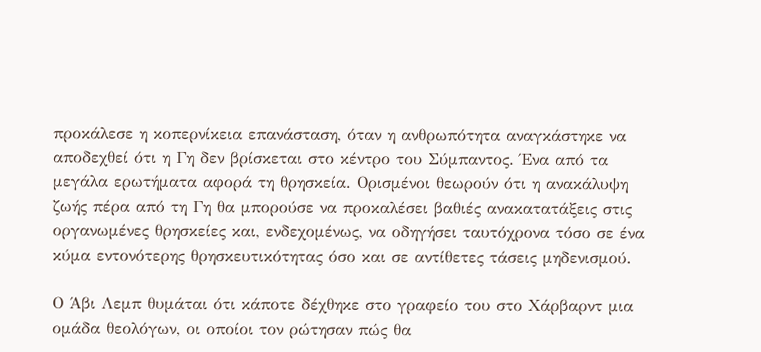προκάλεσε η κοπερνίκεια επανάσταση, όταν η ανθρωπότητα αναγκάστηκε να αποδεχθεί ότι η Γη δεν βρίσκεται στο κέντρο του Σύμπαντος. Ένα από τα μεγάλα ερωτήματα αφορά τη θρησκεία. Ορισμένοι θεωρούν ότι η ανακάλυψη ζωής πέρα από τη Γη θα μπορούσε να προκαλέσει βαθιές ανακατατάξεις στις οργανωμένες θρησκείες και, ενδεχομένως, να οδηγήσει ταυτόχρονα τόσο σε ένα κύμα εντονότερης θρησκευτικότητας όσο και σε αντίθετες τάσεις μηδενισμού.

Ο Άβι Λεμπ θυμάται ότι κάποτε δέχθηκε στο γραφείο του στο Χάρβαρντ μια ομάδα θεολόγων, οι οποίοι τον ρώτησαν πώς θα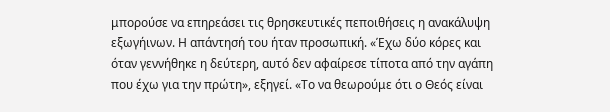μπορούσε να επηρεάσει τις θρησκευτικές πεποιθήσεις η ανακάλυψη εξωγήινων. Η απάντησή του ήταν προσωπική. «Έχω δύο κόρες και όταν γεννήθηκε η δεύτερη, αυτό δεν αφαίρεσε τίποτα από την αγάπη που έχω για την πρώτη», εξηγεί. «Το να θεωρούμε ότι ο Θεός είναι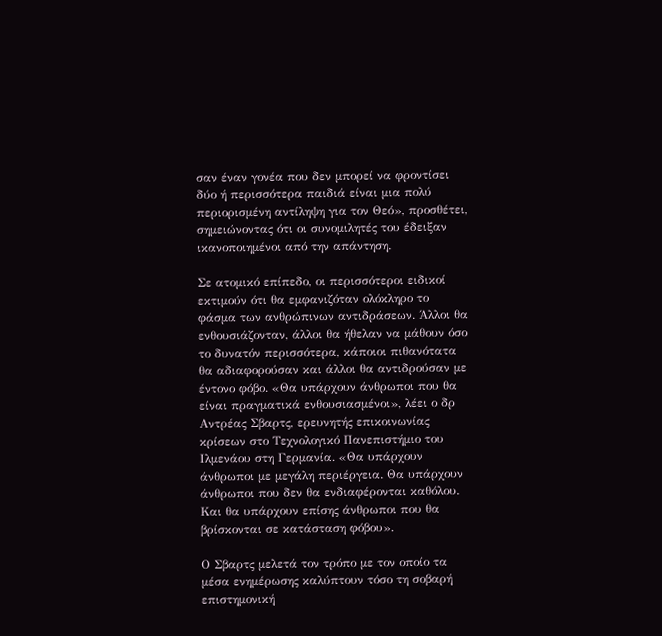σαν έναν γονέα που δεν μπορεί να φροντίσει δύο ή περισσότερα παιδιά είναι μια πολύ περιορισμένη αντίληψη για τον Θεό», προσθέτει, σημειώνοντας ότι οι συνομιλητές του έδειξαν ικανοποιημένοι από την απάντηση.

Σε ατομικό επίπεδο, οι περισσότεροι ειδικοί εκτιμούν ότι θα εμφανιζόταν ολόκληρο το φάσμα των ανθρώπινων αντιδράσεων. Άλλοι θα ενθουσιάζονταν, άλλοι θα ήθελαν να μάθουν όσο το δυνατόν περισσότερα, κάποιοι πιθανότατα θα αδιαφορούσαν και άλλοι θα αντιδρούσαν με έντονο φόβο. «Θα υπάρχουν άνθρωποι που θα είναι πραγματικά ενθουσιασμένοι», λέει ο δρ Αντρέας Σβαρτς, ερευνητής επικοινωνίας κρίσεων στο Τεχνολογικό Πανεπιστήμιο του Ιλμενάου στη Γερμανία. «Θα υπάρχουν άνθρωποι με μεγάλη περιέργεια. Θα υπάρχουν άνθρωποι που δεν θα ενδιαφέρονται καθόλου. Και θα υπάρχουν επίσης άνθρωποι που θα βρίσκονται σε κατάσταση φόβου».

Ο Σβαρτς μελετά τον τρόπο με τον οποίο τα μέσα ενημέρωσης καλύπτουν τόσο τη σοβαρή επιστημονική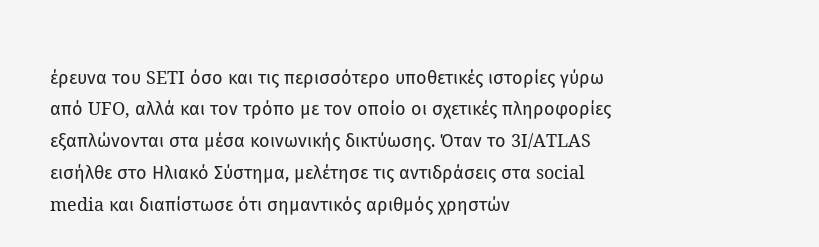έρευνα του SETI όσο και τις περισσότερο υποθετικές ιστορίες γύρω από UFO, αλλά και τον τρόπο με τον οποίο οι σχετικές πληροφορίες εξαπλώνονται στα μέσα κοινωνικής δικτύωσης. Όταν το 3I/ATLAS εισήλθε στο Ηλιακό Σύστημα, μελέτησε τις αντιδράσεις στα social media και διαπίστωσε ότι σημαντικός αριθμός χρηστών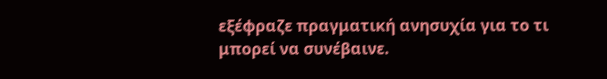εξέφραζε πραγματική ανησυχία για το τι μπορεί να συνέβαινε.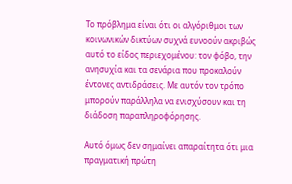Το πρόβλημα είναι ότι οι αλγόριθμοι των κοινωνικών δικτύων συχνά ευνοούν ακριβώς αυτό το είδος περιεχομένου: τον φόβο, την ανησυχία και τα σενάρια που προκαλούν έντονες αντιδράσεις. Με αυτόν τον τρόπο μπορούν παράλληλα να ενισχύσουν και τη διάδοση παραπληροφόρησης.

Αυτό όμως δεν σημαίνει απαραίτητα ότι μια πραγματική πρώτη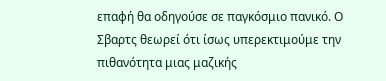επαφή θα οδηγούσε σε παγκόσμιο πανικό. Ο Σβαρτς θεωρεί ότι ίσως υπερεκτιμούμε την πιθανότητα μιας μαζικής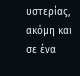υστερίας, ακόμη και σε ένα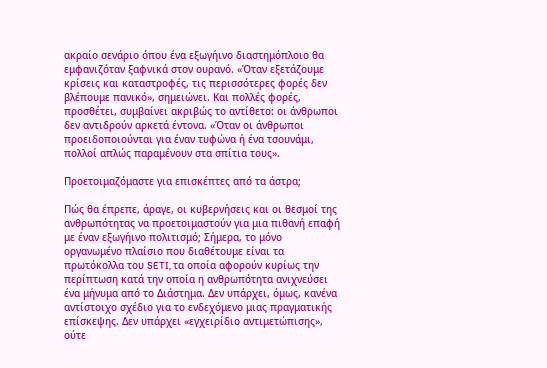ακραίο σενάριο όπου ένα εξωγήινο διαστημόπλοιο θα εμφανιζόταν ξαφνικά στον ουρανό. «Όταν εξετάζουμε κρίσεις και καταστροφές, τις περισσότερες φορές δεν βλέπουμε πανικό», σημειώνει. Και πολλές φορές, προσθέτει, συμβαίνει ακριβώς το αντίθετο: οι άνθρωποι δεν αντιδρούν αρκετά έντονα. «Όταν οι άνθρωποι προειδοποιούνται για έναν τυφώνα ή ένα τσουνάμι, πολλοί απλώς παραμένουν στα σπίτια τους».

Προετοιμαζόμαστε για επισκέπτες από τα άστρα;

Πώς θα έπρεπε, άραγε, οι κυβερνήσεις και οι θεσμοί της ανθρωπότητας να προετοιμαστούν για μια πιθανή επαφή με έναν εξωγήινο πολιτισμό; Σήμερα, το μόνο οργανωμένο πλαίσιο που διαθέτουμε είναι τα πρωτόκολλα του SETI, τα οποία αφορούν κυρίως την περίπτωση κατά την οποία η ανθρωπότητα ανιχνεύσει ένα μήνυμα από το Διάστημα. Δεν υπάρχει, όμως, κανένα αντίστοιχο σχέδιο για το ενδεχόμενο μιας πραγματικής επίσκεψης. Δεν υπάρχει «εγχειρίδιο αντιμετώπισης», ούτε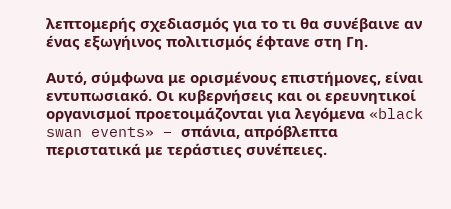λεπτομερής σχεδιασμός για το τι θα συνέβαινε αν ένας εξωγήινος πολιτισμός έφτανε στη Γη.

Αυτό, σύμφωνα με ορισμένους επιστήμονες, είναι εντυπωσιακό. Οι κυβερνήσεις και οι ερευνητικοί οργανισμοί προετοιμάζονται για λεγόμενα «black swan events» – σπάνια, απρόβλεπτα περιστατικά με τεράστιες συνέπειες.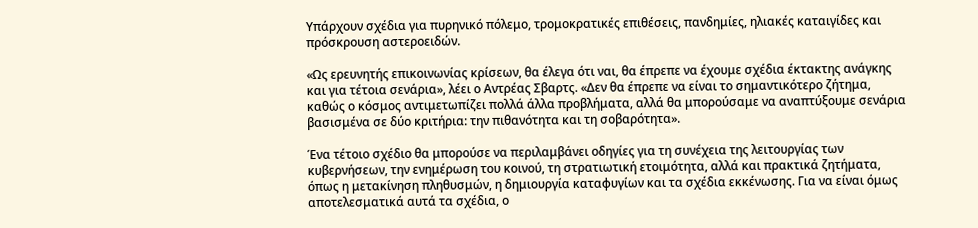Υπάρχουν σχέδια για πυρηνικό πόλεμο, τρομοκρατικές επιθέσεις, πανδημίες, ηλιακές καταιγίδες και πρόσκρουση αστεροειδών.

«Ως ερευνητής επικοινωνίας κρίσεων, θα έλεγα ότι ναι, θα έπρεπε να έχουμε σχέδια έκτακτης ανάγκης και για τέτοια σενάρια», λέει ο Αντρέας Σβαρτς. «Δεν θα έπρεπε να είναι το σημαντικότερο ζήτημα, καθώς ο κόσμος αντιμετωπίζει πολλά άλλα προβλήματα, αλλά θα μπορούσαμε να αναπτύξουμε σενάρια βασισμένα σε δύο κριτήρια: την πιθανότητα και τη σοβαρότητα».

Ένα τέτοιο σχέδιο θα μπορούσε να περιλαμβάνει οδηγίες για τη συνέχεια της λειτουργίας των κυβερνήσεων, την ενημέρωση του κοινού, τη στρατιωτική ετοιμότητα, αλλά και πρακτικά ζητήματα, όπως η μετακίνηση πληθυσμών, η δημιουργία καταφυγίων και τα σχέδια εκκένωσης. Για να είναι όμως αποτελεσματικά αυτά τα σχέδια, ο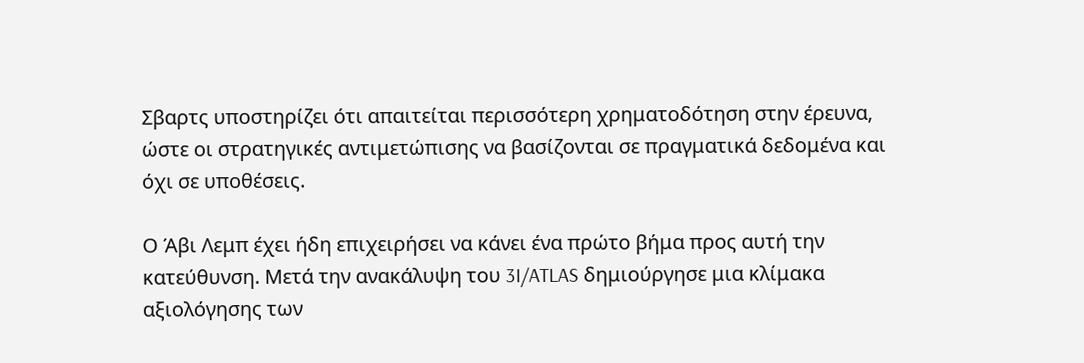Σβαρτς υποστηρίζει ότι απαιτείται περισσότερη χρηματοδότηση στην έρευνα, ώστε οι στρατηγικές αντιμετώπισης να βασίζονται σε πραγματικά δεδομένα και όχι σε υποθέσεις.

Ο Άβι Λεμπ έχει ήδη επιχειρήσει να κάνει ένα πρώτο βήμα προς αυτή την κατεύθυνση. Μετά την ανακάλυψη του 3I/ATLAS δημιούργησε μια κλίμακα αξιολόγησης των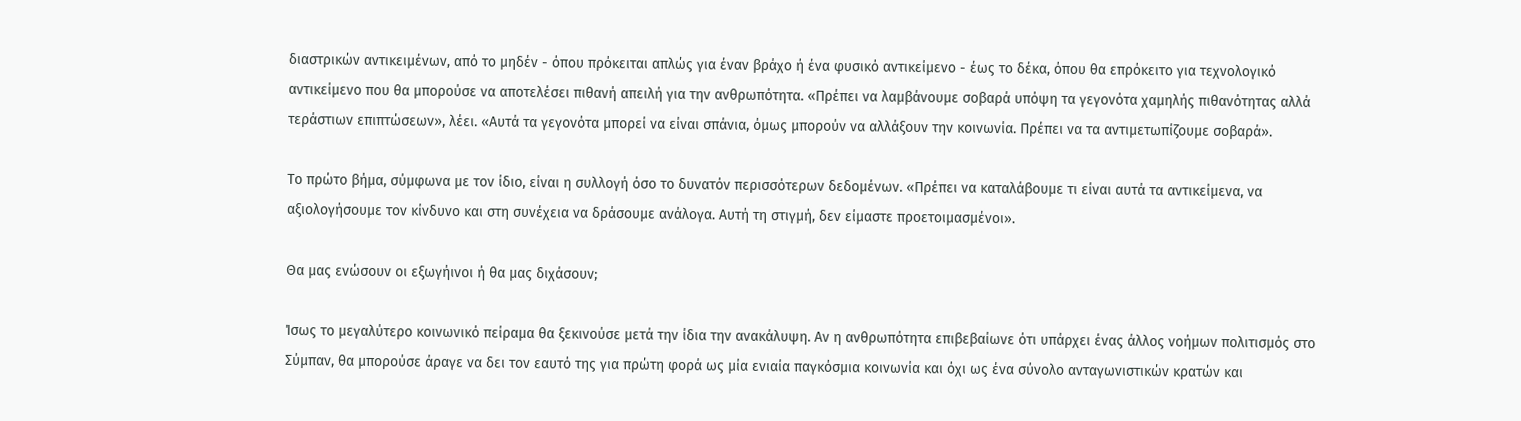διαστρικών αντικειμένων, από το μηδέν - όπου πρόκειται απλώς για έναν βράχο ή ένα φυσικό αντικείμενο - έως το δέκα, όπου θα επρόκειτο για τεχνολογικό αντικείμενο που θα μπορούσε να αποτελέσει πιθανή απειλή για την ανθρωπότητα. «Πρέπει να λαμβάνουμε σοβαρά υπόψη τα γεγονότα χαμηλής πιθανότητας αλλά τεράστιων επιπτώσεων», λέει. «Αυτά τα γεγονότα μπορεί να είναι σπάνια, όμως μπορούν να αλλάξουν την κοινωνία. Πρέπει να τα αντιμετωπίζουμε σοβαρά».

Το πρώτο βήμα, σύμφωνα με τον ίδιο, είναι η συλλογή όσο το δυνατόν περισσότερων δεδομένων. «Πρέπει να καταλάβουμε τι είναι αυτά τα αντικείμενα, να αξιολογήσουμε τον κίνδυνο και στη συνέχεια να δράσουμε ανάλογα. Αυτή τη στιγμή, δεν είμαστε προετοιμασμένοι».

Θα μας ενώσουν οι εξωγήινοι ή θα μας διχάσουν;

Ίσως το μεγαλύτερο κοινωνικό πείραμα θα ξεκινούσε μετά την ίδια την ανακάλυψη. Αν η ανθρωπότητα επιβεβαίωνε ότι υπάρχει ένας άλλος νοήμων πολιτισμός στο Σύμπαν, θα μπορούσε άραγε να δει τον εαυτό της για πρώτη φορά ως μία ενιαία παγκόσμια κοινωνία και όχι ως ένα σύνολο ανταγωνιστικών κρατών και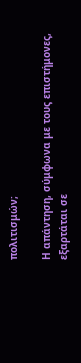πολιτισμών;

Η απάντηση, σύμφωνα με τους επιστήμονες, εξαρτάται σε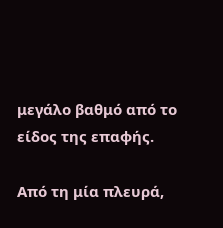μεγάλο βαθμό από το είδος της επαφής.

Από τη μία πλευρά,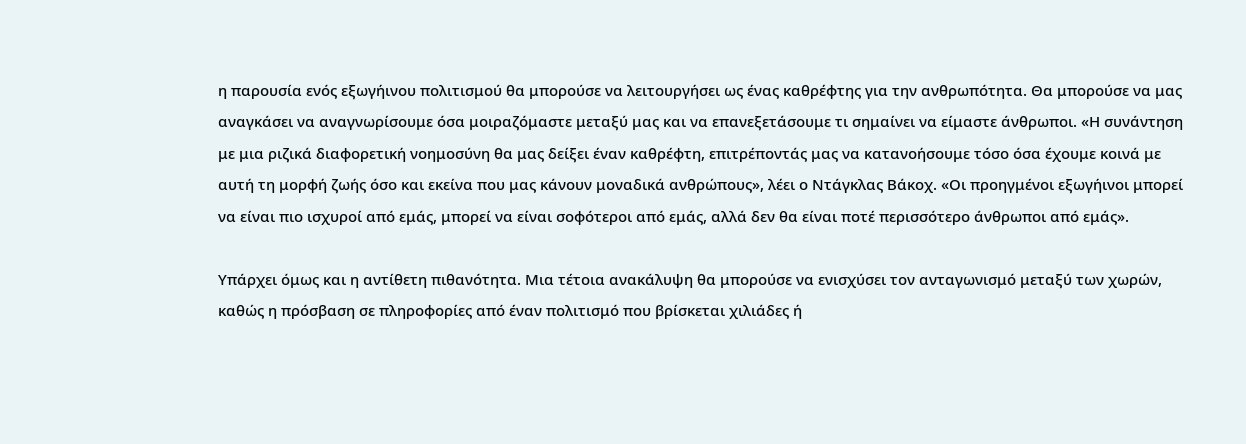η παρουσία ενός εξωγήινου πολιτισμού θα μπορούσε να λειτουργήσει ως ένας καθρέφτης για την ανθρωπότητα. Θα μπορούσε να μας αναγκάσει να αναγνωρίσουμε όσα μοιραζόμαστε μεταξύ μας και να επανεξετάσουμε τι σημαίνει να είμαστε άνθρωποι. «Η συνάντηση με μια ριζικά διαφορετική νοημοσύνη θα μας δείξει έναν καθρέφτη, επιτρέποντάς μας να κατανοήσουμε τόσο όσα έχουμε κοινά με αυτή τη μορφή ζωής όσο και εκείνα που μας κάνουν μοναδικά ανθρώπους», λέει ο Ντάγκλας Βάκοχ. «Οι προηγμένοι εξωγήινοι μπορεί να είναι πιο ισχυροί από εμάς, μπορεί να είναι σοφότεροι από εμάς, αλλά δεν θα είναι ποτέ περισσότερο άνθρωποι από εμάς».

Υπάρχει όμως και η αντίθετη πιθανότητα. Μια τέτοια ανακάλυψη θα μπορούσε να ενισχύσει τον ανταγωνισμό μεταξύ των χωρών, καθώς η πρόσβαση σε πληροφορίες από έναν πολιτισμό που βρίσκεται χιλιάδες ή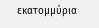εκατομμύρια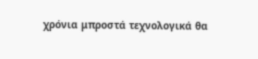χρόνια μπροστά τεχνολογικά θα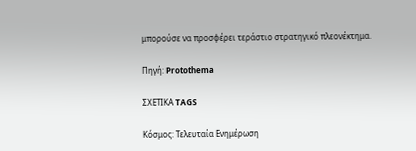μπορούσε να προσφέρει τεράστιο στρατηγικό πλεονέκτημα.

Πηγή: Protothema

ΣΧΕΤΙΚΑ TAGS

Κόσμος: Τελευταία Ενημέρωση